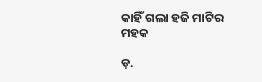କାହିଁ ଗଲା ହଜି ମାଟିର ମହକ

ଡ଼.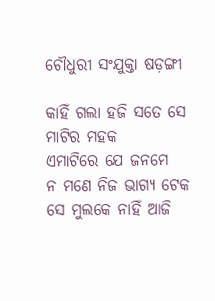ଚୌଧୁରୀ ସଂଯୁକ୍ତା ଷଡ଼ଙ୍ଗୀ

କାହିଁ ଗଲା ହଜି ସତେ ସେ ମାଟିର ମହକ
ଏମାଟିରେ ଯେ ଜନମେ
ନ ମଣେ ନିଜ ଭାଗ୍ୟ ଟେକ
ସେ ମୁଲକେ ନାହିଁ ଆଜି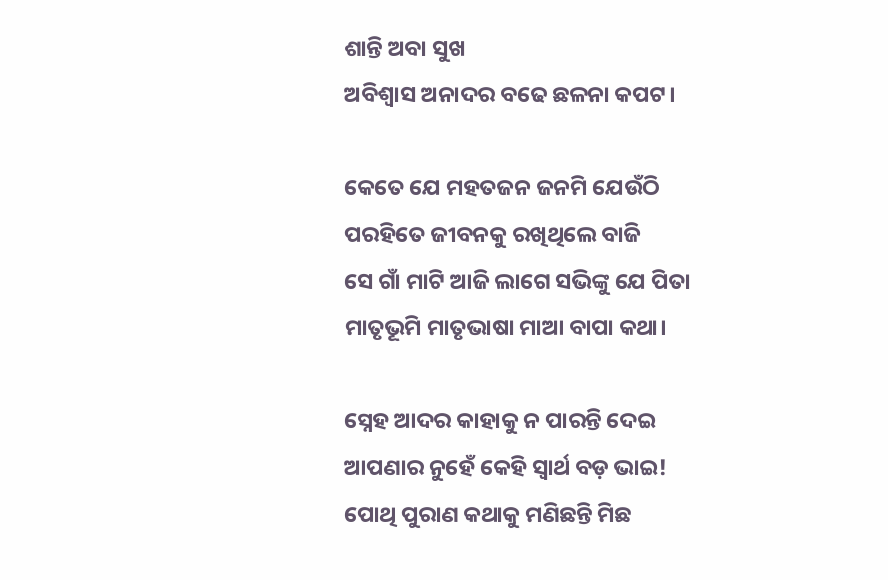ଶାନ୍ତି ଅବା ସୁଖ
ଅବିଶ୍ୱାସ ଅନାଦର ବଢେ ଛଳନା କପଟ।

କେତେ ଯେ ମହତଜନ ଜନମି ଯେଉଁଠି
ପରହିତେ ଜୀବନକୁ ରଖିଥିଲେ ବାଜି
ସେ ଗାଁ ମାଟି ଆଜି ଲାଗେ ସଭିଙ୍କୁ ଯେ ପିତା
ମାତୃଭୂମି ମାତୃଭାଷା ମାଆ ବାପା କଥା।

ସ୍ନେହ ଆଦର କାହାକୁ ନ ପାରନ୍ତି ଦେଇ
ଆପଣାର ନୁହେଁ କେହି ସ୍ୱାର୍ଥ ବଡ଼ ଭାଇ!
ପୋଥି ପୁରାଣ କଥାକୁ ମଣିଛନ୍ତି ମିଛ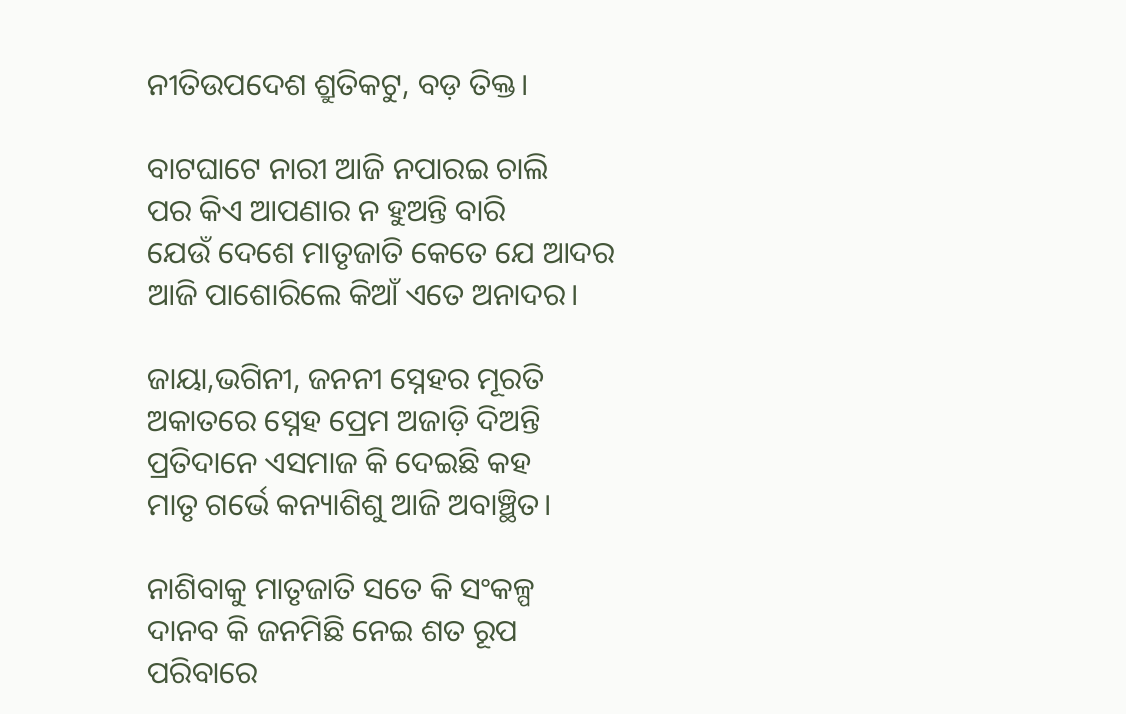ନୀତିଉପଦେଶ ଶ୍ରୁତିକଟୁ, ବଡ଼ ତିକ୍ତ।

ବାଟଘାଟେ ନାରୀ ଆଜି ନପାରଇ ଚାଲି
ପର କିଏ ଆପଣାର ନ ହୁଅନ୍ତି ବାରି
ଯେଉଁ ଦେଶେ ମାତୃଜାତି କେତେ ଯେ ଆଦର
ଆଜି ପାଶୋରିଲେ କିଆଁ ଏତେ ଅନାଦର।

ଜାୟା,ଭଗିନୀ, ଜନନୀ ସ୍ନେହର ମୂରତି
ଅକାତରେ ସ୍ନେହ ପ୍ରେମ ଅଜାଡ଼ି ଦିଅନ୍ତି
ପ୍ରତିଦାନେ ଏସମାଜ କି ଦେଇଛି କହ
ମାତୃ ଗର୍ଭେ କନ୍ୟାଶିଶୁ ଆଜି ଅବାଞ୍ଛିତ।

ନାଶିବାକୁ ମାତୃଜାତି ସତେ କି ସଂକଳ୍ପ
ଦାନବ କି ଜନମିଛି ନେଇ ଶତ ରୂପ
ପରିବାରେ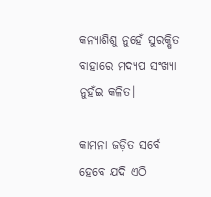କନ୍ୟାଶିଶୁ ନୁହେଁ ସୁରକ୍ଷିତ
ବାହାରେ ମଦ୍ୟପ ସଂଖ୍ୟା ନୁହଁଇ କଳିତ।

କାମନା ଜଡ଼ିତ ସର୍ବେ ହେବେ ଯଦି ଏଠି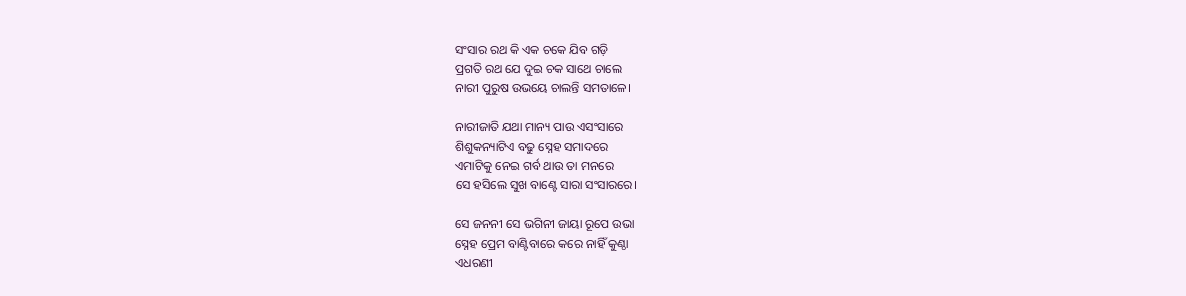ସଂସାର ରଥ କି ଏକ ଚକେ ଯିବ ଗଡ଼ି
ପ୍ରଗତି ରଥ ଯେ ଦୁଇ ଚକ ସାଥେ ଚାଲେ
ନାରୀ ପୁରୁଷ ଉଭୟେ ଚାଲନ୍ତି ସମତାଳେ।

ନାରୀଜାତି ଯଥା ମାନ୍ୟ ପାଉ ଏସଂସାରେ
ଶିଶୁକନ୍ୟାଟିଏ ବଢୁ ସ୍ନେହ ସମାଦରେ
ଏମାଟିକୁ ନେଇ ଗର୍ବ ଥାଉ ତା ମନରେ
ସେ ହସିଲେ ସୁଖ ବାଣ୍ଟେ ସାରା ସଂସାରରେ।

ସେ ଜନନୀ ସେ ଭଗିନୀ ଜାୟା ରୂପେ ଉଭା
ସ୍ନେହ ପ୍ରେମ ବାଣ୍ଟିବାରେ କରେ ନାହିଁ କୁଣ୍ଠା
ଏଧରଣୀ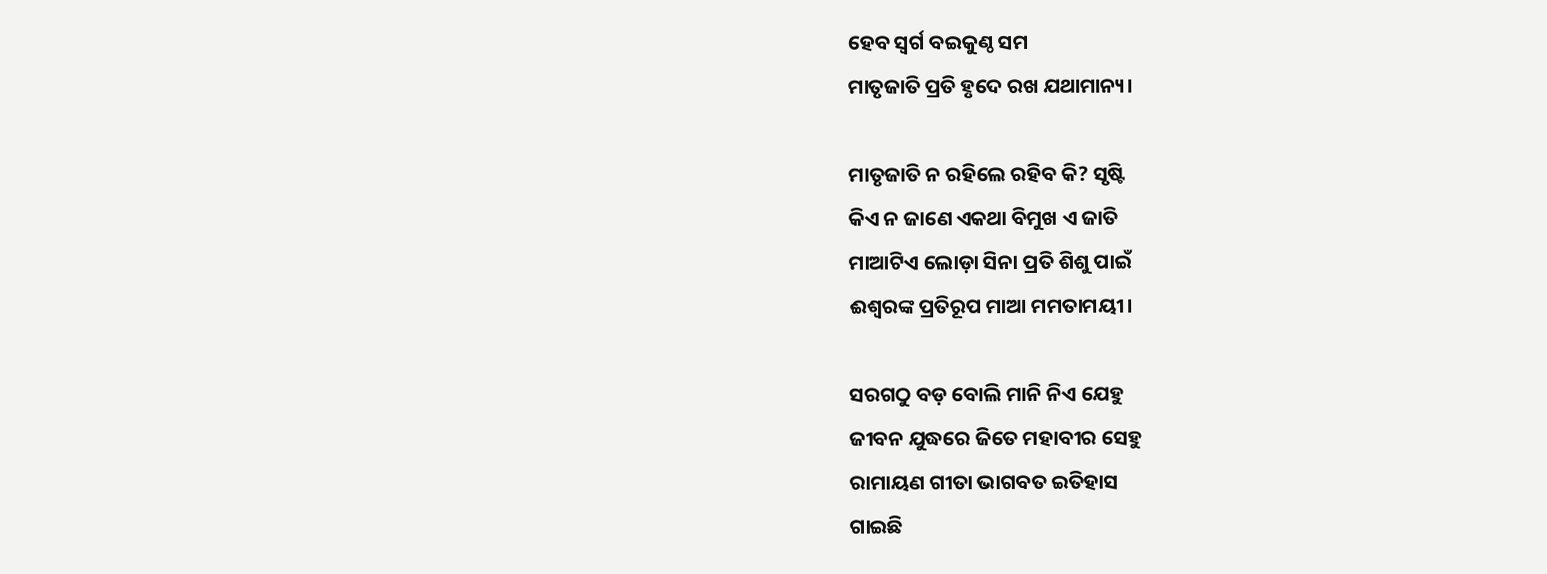ହେବ ସ୍ୱର୍ଗ ବଇକୁଣ୍ଠ ସମ
ମାତୃଜାତି ପ୍ରତି ହୃଦେ ରଖ ଯଥାମାନ୍ୟ।

ମାତୃଜାତି ନ ରହିଲେ ରହିବ କି? ସୃଷ୍ଟି
କିଏ ନ ଜାଣେ ଏକଥା ବିମୁଖ ଏ ଜାତି
ମାଆଟିଏ ଲୋଡ଼ା ସିନା ପ୍ରତି ଶିଶୁ ପାଇଁ
ଈଶ୍ୱରଙ୍କ ପ୍ରତିରୂପ ମାଆ ମମତାମୟୀ।

ସରଗଠୁ ବଡ଼ ବୋଲି ମାନି ନିଏ ଯେହୁ
ଜୀବନ ଯୁଦ୍ଧରେ ଜିତେ ମହାବୀର ସେହୁ
ରାମାୟଣ ଗୀତା ଭାଗବତ ଇତିହାସ
ଗାଇଛି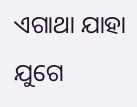ଏଗାଥା ଯାହା ଯୁଗେ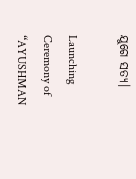ଯୁଗେ ସତ୍ୟ।

Launching Ceremony of “AYUSHMAN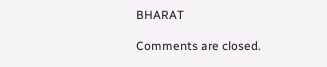BHARAT

Comments are closed.